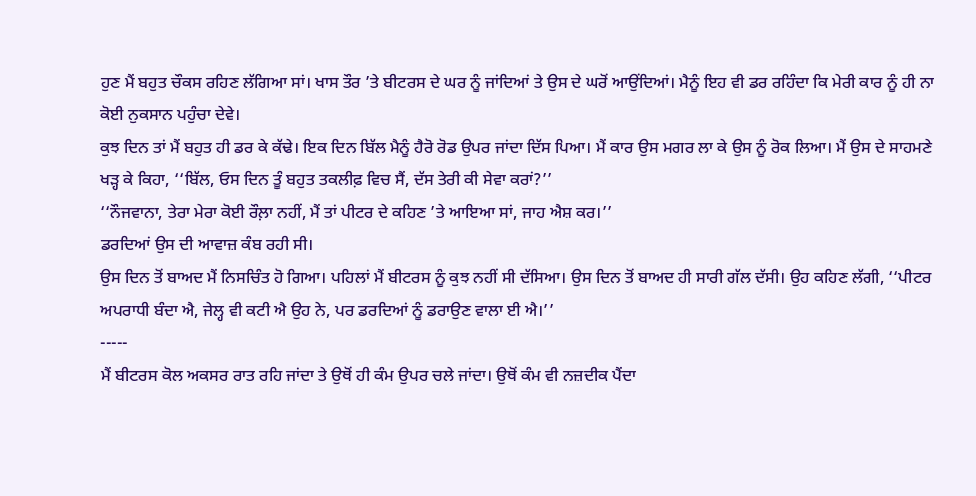ਹੁਣ ਮੈਂ ਬਹੁਤ ਚੌਕਸ ਰਹਿਣ ਲੱਗਿਆ ਸਾਂ। ਖਾਸ ਤੌਰ ’ਤੇ ਬੀਟਰਸ ਦੇ ਘਰ ਨੂੰ ਜਾਂਦਿਆਂ ਤੇ ਉਸ ਦੇ ਘਰੋਂ ਆਉਂਦਿਆਂ। ਮੈਨੂੰ ਇਹ ਵੀ ਡਰ ਰਹਿੰਦਾ ਕਿ ਮੇਰੀ ਕਾਰ ਨੂੰ ਹੀ ਨਾ ਕੋਈ ਨੁਕਸਾਨ ਪਹੁੰਚਾ ਦੇਵੇ।
ਕੁਝ ਦਿਨ ਤਾਂ ਮੈਂ ਬਹੁਤ ਹੀ ਡਰ ਕੇ ਕੱਢੇ। ਇਕ ਦਿਨ ਬਿੱਲ ਮੈਨੂੰ ਹੈਰੋ ਰੋਡ ਉਪਰ ਜਾਂਦਾ ਦਿੱਸ ਪਿਆ। ਮੈਂ ਕਾਰ ਉਸ ਮਗਰ ਲਾ ਕੇ ਉਸ ਨੂੰ ਰੋਕ ਲਿਆ। ਮੈਂ ਉਸ ਦੇ ਸਾਹਮਣੇ ਖੜ੍ਹ ਕੇ ਕਿਹਾ, ‘‘ਬਿੱਲ, ਓਸ ਦਿਨ ਤੂੰ ਬਹੁਤ ਤਕਲੀਫ਼ ਵਿਚ ਸੈਂ, ਦੱਸ ਤੇਰੀ ਕੀ ਸੇਵਾ ਕਰਾਂ?’’
‘‘ਨੌਜਵਾਨਾ, ਤੇਰਾ ਮੇਰਾ ਕੋਈ ਰੌਲ਼ਾ ਨਹੀਂ, ਮੈਂ ਤਾਂ ਪੀਟਰ ਦੇ ਕਹਿਣ ’ਤੇ ਆਇਆ ਸਾਂ, ਜਾਹ ਐਸ਼ ਕਰ।’’
ਡਰਦਿਆਂ ਉਸ ਦੀ ਆਵਾਜ਼ ਕੰਬ ਰਹੀ ਸੀ।
ਉਸ ਦਿਨ ਤੋਂ ਬਾਅਦ ਮੈਂ ਨਿਸਚਿੰਤ ਹੋ ਗਿਆ। ਪਹਿਲਾਂ ਮੈਂ ਬੀਟਰਸ ਨੂੰ ਕੁਝ ਨਹੀਂ ਸੀ ਦੱਸਿਆ। ਉਸ ਦਿਨ ਤੋਂ ਬਾਅਦ ਹੀ ਸਾਰੀ ਗੱਲ ਦੱਸੀ। ਉਹ ਕਹਿਣ ਲੱਗੀ, ‘‘ਪੀਟਰ ਅਪਰਾਧੀ ਬੰਦਾ ਐ, ਜੇਲ੍ਹ ਵੀ ਕਟੀ ਐ ਉਹ ਨੇ, ਪਰ ਡਰਦਿਆਂ ਨੂੰ ਡਰਾਉਣ ਵਾਲਾ ਈ ਐ।’’
-----
ਮੈਂ ਬੀਟਰਸ ਕੋਲ ਅਕਸਰ ਰਾਤ ਰਹਿ ਜਾਂਦਾ ਤੇ ਉਥੋਂ ਹੀ ਕੰਮ ਉਪਰ ਚਲੇ ਜਾਂਦਾ। ਉਥੋਂ ਕੰਮ ਵੀ ਨਜ਼ਦੀਕ ਪੈਂਦਾ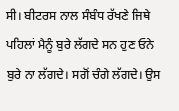ਸੀ। ਬੀਟਰਸ ਨਾਲ ਸੰਬੰਧ ਰੱਖਣੇ ਜਿਥੇ ਪਹਿਲਾਂ ਮੈਨੂੰ ਬੁਰੇ ਲੱਗਦੇ ਸਨ ਹੁਣ ਓਨੇ ਬੁਰੇ ਨਾ ਲੱਗਦੇ। ਸਗੋਂ ਚੰਗੇ ਲੱਗਦੇ। ਉਸ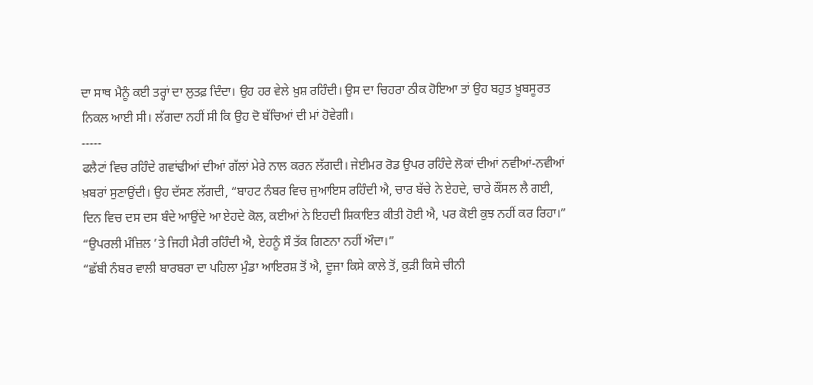ਦਾ ਸਾਥ ਮੈਨੂੰ ਕਈ ਤਰ੍ਹਾਂ ਦਾ ਲੁਤਫ਼ ਦਿੰਦਾ। ਉਹ ਹਰ ਵੇਲੇ ਖ਼ੁਸ਼ ਰਹਿੰਦੀ। ਉਸ ਦਾ ਚਿਹਰਾ ਠੀਕ ਹੋਇਆ ਤਾਂ ਉਹ ਬਹੁਤ ਖ਼ੂਬਸੂਰਤ ਨਿਕਲ ਆਈ ਸੀ। ਲੱਗਦਾ ਨਹੀਂ ਸੀ ਕਿ ਉਹ ਦੋ ਬੱਚਿਆਂ ਦੀ ਮਾਂ ਹੋਵੇਗੀ।
-----
ਫਲੈਟਾਂ ਵਿਚ ਰਹਿੰਦੇ ਗਵਾਂਢੀਆਂ ਦੀਆਂ ਗੱਲਾਂ ਮੇਰੇ ਨਾਲ ਕਰਨ ਲੱਗਦੀ। ਜੇਈਮਰ ਰੋਡ ਉਪਰ ਰਹਿੰਦੇ ਲੋਕਾਂ ਦੀਆਂ ਨਵੀਆਂ-ਨਵੀਆਂ ਖ਼ਬਰਾਂ ਸੁਣਾਉਂਦੀ। ਉਹ ਦੱਸਣ ਲੱਗਦੀ, “ਬਾਹਟ ਨੰਬਰ ਵਿਚ ਜੁਆਇਸ ਰਹਿੰਦੀ ਐ, ਚਾਰ ਬੱਚੇ ਨੇ ਏਹਦੇ, ਚਾਰੇ ਕੌਂਸਲ ਲੈ ਗਈ, ਦਿਨ ਵਿਚ ਦਸ ਦਸ ਬੰਦੇ ਆਉਂਦੇ ਆ ਏਹਦੇ ਕੋਲ, ਕਈਆਂ ਨੇ ਇਹਦੀ ਸ਼ਿਕਾਇਤ ਕੀਤੀ ਹੋਈ ਐ, ਪਰ ਕੋਈ ਕੁਝ ਨਹੀਂ ਕਰ ਰਿਹਾ।”
“ਉਪਰਲੀ ਮੰਜ਼ਿਲ ’ਤੇ ਜਿਹੀ ਮੈਰੀ ਰਹਿੰਦੀ ਐ, ਏਹਨੂੰ ਸੌ ਤੱਕ ਗਿਣਨਾ ਨਹੀਂ ਔਦਾ।”
“ਛੱਬੀ ਨੰਬਰ ਵਾਲੀ ਬਾਰਬਰਾ ਦਾ ਪਹਿਲਾ ਮੁੰਡਾ ਆਇਰਸ਼ ਤੋਂ ਐ, ਦੂਜਾ ਕਿਸੇ ਕਾਲੇ ਤੋਂ, ਕੁੜੀ ਕਿਸੇ ਚੀਨੀ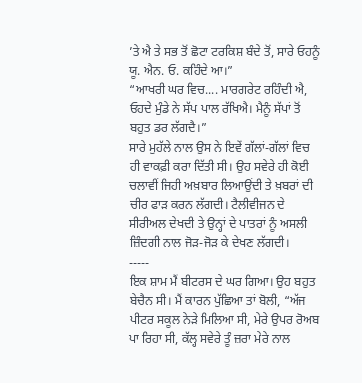’ਤੇ ਐ ਤੇ ਸਭ ਤੋਂ ਛੋਟਾ ਟਰਕਿਸ਼ ਬੰਦੇ ਤੋਂ, ਸਾਰੇ ਓਹਨੂੰ ਯੂ. ਐਨ. ਓ. ਕਹਿੰਦੇ ਆ।”
“ਆਖਰੀ ਘਰ ਵਿਚ.... ਮਾਰਗਰੇਟ ਰਹਿੰਦੀ ਐ, ਓਹਦੇ ਮੁੰਡੇ ਨੇ ਸੱਪ ਪਾਲ ਰੱਖਿਐ। ਮੈਨੂੰ ਸੱਪਾਂ ਤੋਂ ਬਹੁਤ ਡਰ ਲੱਗਦੈ।”
ਸਾਰੇ ਮੁਹੱਲੇ ਨਾਲ ਉਸ ਨੇ ਇਵੇਂ ਗੱਲਾਂ-ਗੱਲਾਂ ਵਿਚ ਹੀ ਵਾਕਫ਼ੀ ਕਰਾ ਦਿੱਤੀ ਸੀ। ਉਹ ਸਵੇਰੇ ਹੀ ਕੋਈ ਚਲਾਵੀਂ ਜਿਹੀ ਅਖ਼ਬਾਰ ਲਿਆਉਂਦੀ ਤੇ ਖ਼ਬਰਾਂ ਦੀ ਚੀਰ ਫਾੜ ਕਰਨ ਲੱਗਦੀ। ਟੈਲੀਵੀਜਨ ਦੇ ਸੀਰੀਅਲ ਦੇਖਦੀ ਤੇ ਉਨ੍ਹਾਂ ਦੇ ਪਾਤਰਾਂ ਨੂੰ ਅਸਲੀ ਜ਼ਿੰਦਗੀ ਨਾਲ ਜੋੜ-ਜੋੜ ਕੇ ਦੇਖਣ ਲੱਗਦੀ।
-----
ਇਕ ਸ਼ਾਮ ਮੈਂ ਬੀਟਰਸ ਦੇ ਘਰ ਗਿਆ। ਉਹ ਬਹੁਤ ਬੇਚੈਨ ਸੀ। ਮੈਂ ਕਾਰਨ ਪੁੱਛਿਆ ਤਾਂ ਬੋਲੀ, “ਅੱਜ ਪੀਟਰ ਸਕੂਲ ਨੇੜੇ ਮਿਲਿਆ ਸੀ, ਮੇਰੇ ਉਪਰ ਰੋਅਬ ਪਾ ਰਿਹਾ ਸੀ, ਕੱਲ੍ਹ ਸਵੇਰੇ ਤੂੰ ਜ਼ਰਾ ਮੇਰੇ ਨਾਲ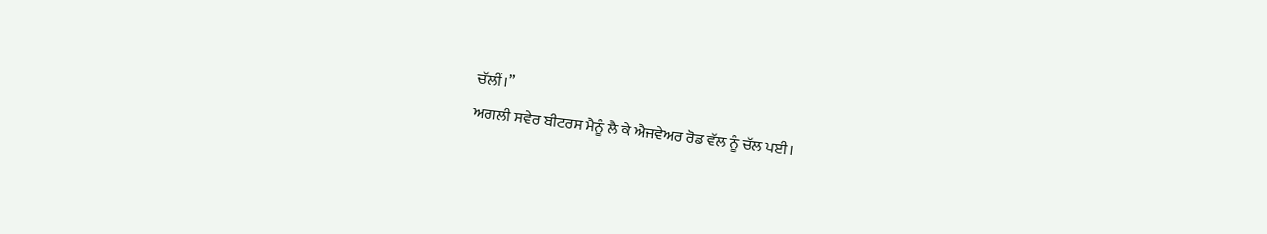ਚੱਲੀਂ।”
ਅਗਲੀ ਸਵੇਰ ਬੀਟਰਸ ਮੈਨੂੰ ਲੈ ਕੇ ਐਜਵੇਅਰ ਰੋਡ ਵੱਲ ਨੂੰ ਚੱਲ ਪਈ।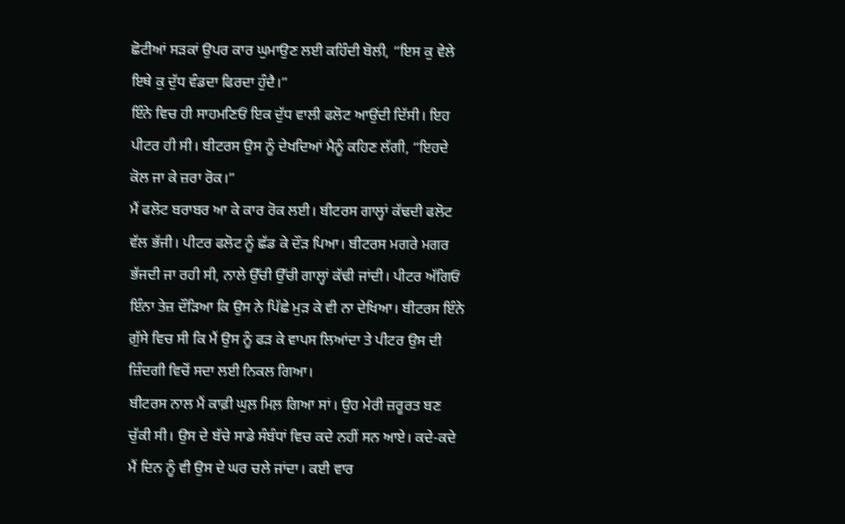ਛੋਟੀਆਂ ਸੜਕਾਂ ਉਪਰ ਕਾਰ ਘੁਮਾਉਣ ਲਈ ਕਹਿੰਦੀ ਬੋਲੀ, “ਇਸ ਕੁ ਵੇਲੇ ਇਥੇ ਕੁ ਦੁੱਧ ਵੰਡਦਾ ਫਿਰਦਾ ਹੁੰਦੈ।”
ਇੰਨੇ ਵਿਚ ਹੀ ਸਾਹਮਣਿਓਂ ਇਕ ਦੁੱਧ ਵਾਲੀ ਫਲੋਟ ਆਉਂਦੀ ਦਿੱਸੀ। ਇਹ ਪੀਟਰ ਹੀ ਸੀ। ਬੀਟਰਸ ਉਸ ਨੂੰ ਦੇਖਦਿਆਂ ਮੈਨੂੰ ਕਹਿਣ ਲੱਗੀ, “ਇਹਦੇ ਕੋਲ ਜਾ ਕੇ ਜ਼ਰਾ ਰੋਕ।”
ਮੈਂ ਫਲੋਟ ਬਰਾਬਰ ਆ ਕੇ ਕਾਰ ਰੋਕ ਲਈ। ਬੀਟਰਸ ਗਾਲ੍ਹਾਂ ਕੱਢਦੀ ਫਲੋਟ ਵੱਲ ਭੱਜੀ। ਪੀਟਰ ਫਲੋਟ ਨੂੰ ਛੱਡ ਕੇ ਦੌੜ ਪਿਆ। ਬੀਟਰਸ ਮਗਰੇ ਮਗਰ ਭੱਜਦੀ ਜਾ ਰਹੀ ਸੀ, ਨਾਲੇ ਉੱਚੀ ਉੱਚੀ ਗਾਲ੍ਹਾਂ ਕੱਢੀ ਜਾਂਦੀ। ਪੀਟਰ ਅੱਗਿਓਂ ਇੰਨਾ ਤੇਜ਼ ਦੌੜਿਆ ਕਿ ਉਸ ਨੇ ਪਿੱਛੇ ਮੁੜ ਕੇ ਵੀ ਨਾ ਦੇਖਿਆ। ਬੀਟਰਸ ਇੰਨੇ ਗ਼ੁੱਸੇ ਵਿਚ ਸੀ ਕਿ ਮੈਂ ਉਸ ਨੂੰ ਫੜ ਕੇ ਵਾਪਸ ਲਿਆਂਦਾ ਤੇ ਪੀਟਰ ਉਸ ਦੀ ਜ਼ਿੰਦਗੀ ਵਿਚੋਂ ਸਦਾ ਲਈ ਨਿਕਲ ਗਿਆ।
ਬੀਟਰਸ ਨਾਲ ਮੈਂ ਕਾਫ਼ੀ ਘੁਲ਼ ਮਿਲ਼ ਗਿਆ ਸਾਂ। ਉਹ ਮੇਰੀ ਜ਼ਰੂਰਤ ਬਣ ਚੁੱਕੀ ਸੀ। ਉਸ ਦੇ ਬੱਚੇ ਸਾਡੇ ਸੰਬੰਧਾਂ ਵਿਚ ਕਦੇ ਨਹੀਂ ਸਨ ਆਏ। ਕਦੇ-ਕਦੇ ਮੈਂ ਦਿਨ ਨੂੰ ਵੀ ਉਸ ਦੇ ਘਰ ਚਲੇ ਜਾਂਦਾ। ਕਈ ਵਾਰ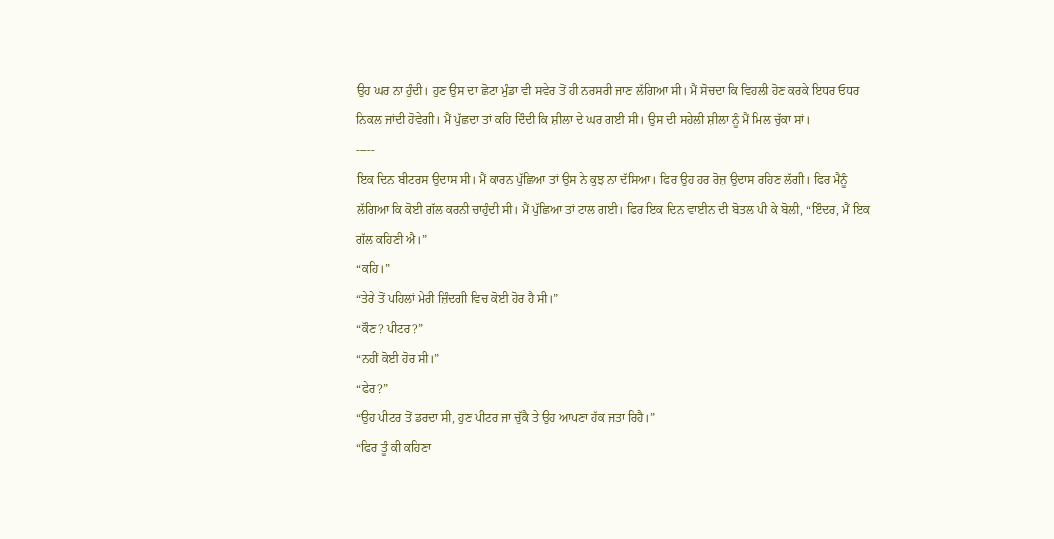ਉਹ ਘਰ ਨਾ ਹੁੰਦੀ। ਹੁਣ ਉਸ ਦਾ ਛੋਟਾ ਮੁੰਡਾ ਵੀ ਸਵੇਰ ਤੋਂ ਹੀ ਨਰਸਰੀ ਜਾਣ ਲੱਗਿਆ ਸੀ। ਮੈਂ ਸੋਚਦਾ ਕਿ ਵਿਹਲੀ ਹੋਣ ਕਰਕੇ ਇਧਰ ਓਧਰ ਨਿਕਲ ਜਾਂਦੀ ਹੋਵੇਗੀ। ਮੈਂ ਪੁੱਛਦਾ ਤਾਂ ਕਹਿ ਦਿੰਦੀ ਕਿ ਸ਼ੀਲਾ ਦੇ ਘਰ ਗਈ ਸੀ। ਉਸ ਦੀ ਸਹੇਲੀ ਸ਼ੀਲਾ ਨੂੰ ਮੈਂ ਮਿਲ ਚੁੱਕਾ ਸਾਂ।
-----
ਇਕ ਦਿਨ ਬੀਟਰਸ ਉਦਾਸ ਸੀ। ਮੈਂ ਕਾਰਨ ਪੁੱਛਿਆ ਤਾਂ ਉਸ ਨੇ ਕੁਝ ਨਾ ਦੱਸਿਆ। ਫਿਰ ਉਹ ਹਰ ਰੋਜ਼ ਉਦਾਸ ਰਹਿਣ ਲੱਗੀ। ਫਿਰ ਮੈਨੂੰ ਲੱਗਿਆ ਕਿ ਕੋਈ ਗੱਲ ਕਰਨੀ ਚਾਹੁੰਦੀ ਸੀ। ਮੈਂ ਪੁੱਛਿਆ ਤਾਂ ਟਾਲ ਗਈ। ਫਿਰ ਇਕ ਦਿਨ ਵਾਈਨ ਦੀ ਬੋਤਲ ਪੀ ਕੇ ਬੋਲੀ, “ਇੰਦਰ, ਮੈਂ ਇਕ ਗੱਲ ਕਹਿਣੀ ਐ।”
“ਕਹਿ।”
“ਤੇਰੇ ਤੋਂ ਪਹਿਲਾਂ ਮੇਰੀ ਜ਼ਿੰਦਗੀ ਵਿਚ ਕੋਈ ਹੋਰ ਹੈ ਸੀ।”
“ਕੌਣ? ਪੀਟਰ?”
“ਨਹੀਂ ਕੋਈ ਹੋਰ ਸੀ।”
“ਫੇਰ?”
“ਉਹ ਪੀਟਰ ਤੋਂ ਡਰਦਾ ਸੀ, ਹੁਣ ਪੀਟਰ ਜਾ ਚੁੱਕੈ ਤੇ ਉਹ ਆਪਣਾ ਹੱਕ ਜਤਾ ਰਿਹੈ।”
“ਫਿਰ ਤੂੰ ਕੀ ਕਹਿਣਾ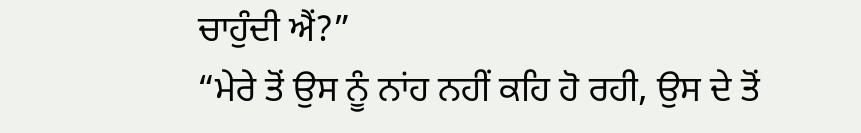ਚਾਹੁੰਦੀ ਐਂ?”
“ਮੇਰੇ ਤੋਂ ਉਸ ਨੂੰ ਨਾਂਹ ਨਹੀਂ ਕਹਿ ਹੋ ਰਹੀ, ਉਸ ਦੇ ਤੋਂ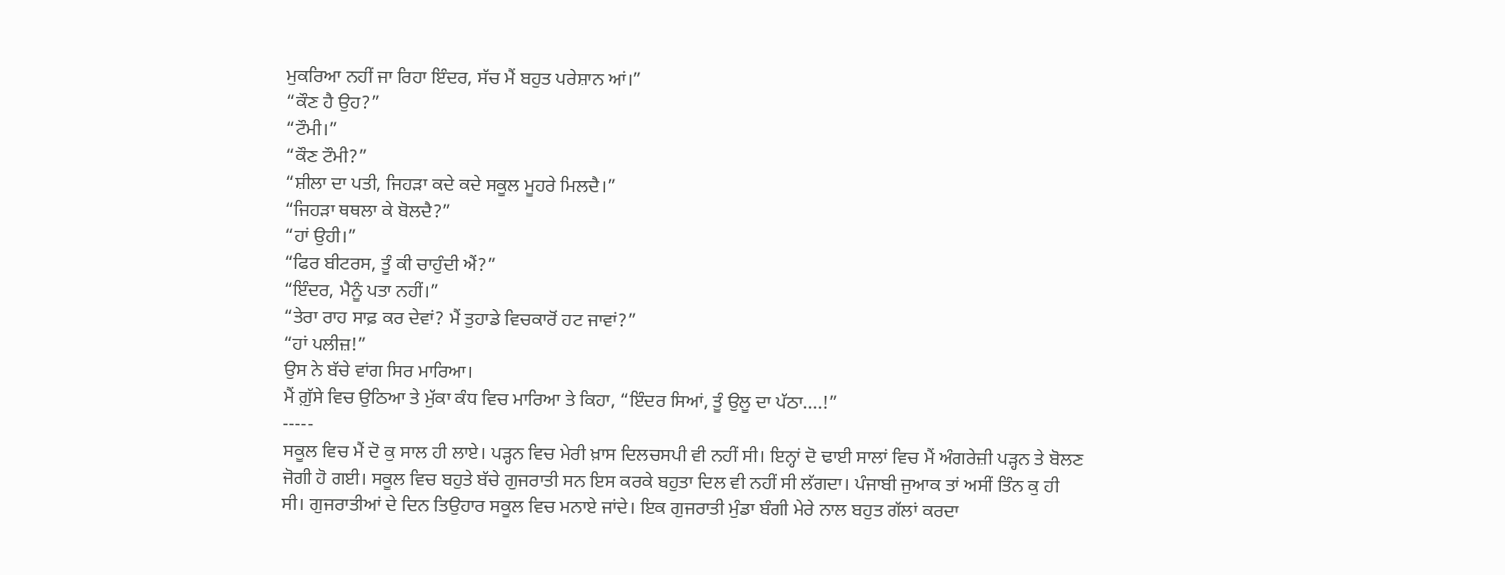ਮੁਕਰਿਆ ਨਹੀਂ ਜਾ ਰਿਹਾ ਇੰਦਰ, ਸੱਚ ਮੈਂ ਬਹੁਤ ਪਰੇਸ਼ਾਨ ਆਂ।”
“ਕੌਣ ਹੈ ਉਹ?”
“ਟੌਮੀ।”
“ਕੌਣ ਟੌਮੀ?”
“ਸ਼ੀਲਾ ਦਾ ਪਤੀ, ਜਿਹੜਾ ਕਦੇ ਕਦੇ ਸਕੂਲ ਮੂਹਰੇ ਮਿਲਦੈ।”
“ਜਿਹੜਾ ਥਥਲਾ ਕੇ ਬੋਲਦੈ?”
“ਹਾਂ ਉਹੀ।”
“ਫਿਰ ਬੀਟਰਸ, ਤੂੰ ਕੀ ਚਾਹੁੰਦੀ ਐਂ?”
“ਇੰਦਰ, ਮੈਨੂੰ ਪਤਾ ਨਹੀਂ।”
“ਤੇਰਾ ਰਾਹ ਸਾਫ਼ ਕਰ ਦੇਵਾਂ? ਮੈਂ ਤੁਹਾਡੇ ਵਿਚਕਾਰੋਂ ਹਟ ਜਾਵਾਂ?”
“ਹਾਂ ਪਲੀਜ਼!”
ਉਸ ਨੇ ਬੱਚੇ ਵਾਂਗ ਸਿਰ ਮਾਰਿਆ।
ਮੈਂ ਗ਼ੁੱਸੇ ਵਿਚ ਉਠਿਆ ਤੇ ਮੁੱਕਾ ਕੰਧ ਵਿਚ ਮਾਰਿਆ ਤੇ ਕਿਹਾ, “ਇੰਦਰ ਸਿਆਂ, ਤੂੰ ਉਲੂ ਦਾ ਪੱਠਾ....!”
-----
ਸਕੂਲ ਵਿਚ ਮੈਂ ਦੋ ਕੁ ਸਾਲ ਹੀ ਲਾਏ। ਪੜ੍ਹਨ ਵਿਚ ਮੇਰੀ ਖ਼ਾਸ ਦਿਲਚਸਪੀ ਵੀ ਨਹੀਂ ਸੀ। ਇਨ੍ਹਾਂ ਦੋ ਢਾਈ ਸਾਲਾਂ ਵਿਚ ਮੈਂ ਅੰਗਰੇਜ਼ੀ ਪੜ੍ਹਨ ਤੇ ਬੋਲਣ ਜੋਗੀ ਹੋ ਗਈ। ਸਕੂਲ ਵਿਚ ਬਹੁਤੇ ਬੱਚੇ ਗੁਜਰਾਤੀ ਸਨ ਇਸ ਕਰਕੇ ਬਹੁਤਾ ਦਿਲ ਵੀ ਨਹੀਂ ਸੀ ਲੱਗਦਾ। ਪੰਜਾਬੀ ਜੁਆਕ ਤਾਂ ਅਸੀਂ ਤਿੰਨ ਕੁ ਹੀ ਸੀ। ਗੁਜਰਾਤੀਆਂ ਦੇ ਦਿਨ ਤਿਉਹਾਰ ਸਕੂਲ ਵਿਚ ਮਨਾਏ ਜਾਂਦੇ। ਇਕ ਗੁਜਰਾਤੀ ਮੁੰਡਾ ਬੰਗੀ ਮੇਰੇ ਨਾਲ ਬਹੁਤ ਗੱਲਾਂ ਕਰਦਾ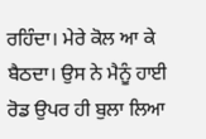ਰਹਿੰਦਾ। ਮੇਰੇ ਕੋਲ ਆ ਕੇ ਬੈਠਦਾ। ਉਸ ਨੇ ਮੈਨੂੰ ਹਾਈ ਰੋਡ ਉਪਰ ਹੀ ਬੁਲਾ ਲਿਆ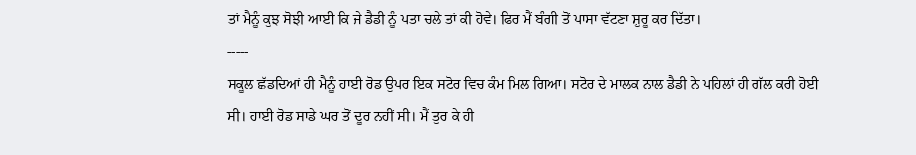ਤਾਂ ਮੈਨੂੰ ਕੁਝ ਸੋਝੀ ਆਈ ਕਿ ਜੇ ਡੈਡੀ ਨੂੰ ਪਤਾ ਚਲੇ ਤਾਂ ਕੀ ਹੋਵੇ। ਫਿਰ ਮੈਂ ਬੰਗੀ ਤੋਂ ਪਾਸਾ ਵੱਟਣਾ ਸ਼ੁਰੂ ਕਰ ਦਿੱਤਾ।
-----
ਸਕੂਲ ਛੱਡਦਿਆਂ ਹੀ ਮੈਨੂੰ ਹਾਈ ਰੋਡ ਉਪਰ ਇਕ ਸਟੋਰ ਵਿਚ ਕੰਮ ਮਿਲ ਗਿਆ। ਸਟੋਰ ਦੇ ਮਾਲਕ ਨਾਲ ਡੈਡੀ ਨੇ ਪਹਿਲਾਂ ਹੀ ਗੱਲ ਕਰੀ ਹੋਈ ਸੀ। ਹਾਈ ਰੋਡ ਸਾਡੇ ਘਰ ਤੋਂ ਦੂਰ ਨਹੀਂ ਸੀ। ਮੈਂ ਤੁਰ ਕੇ ਹੀ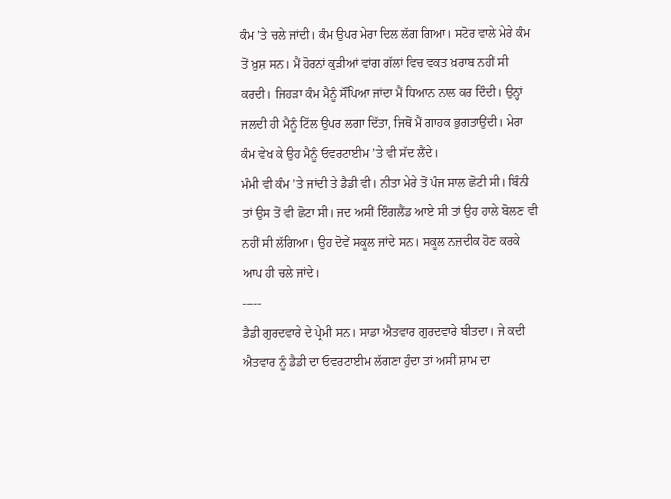ਕੰਮ ’ਤੇ ਚਲੇ ਜਾਂਦੀ। ਕੰਮ ਉਪਰ ਮੇਰਾ ਦਿਲ ਲੱਗ ਗਿਆ। ਸਟੋਰ ਵਾਲੇ ਮੇਰੇ ਕੰਮ ਤੋਂ ਖ਼ੁਸ਼ ਸਨ। ਮੈਂ ਹੋਰਨਾਂ ਕੁੜੀਆਂ ਵਾਂਗ ਗੱਲਾਂ ਵਿਚ ਵਕਤ ਖ਼ਰਾਬ ਨਹੀਂ ਸੀ ਕਰਦੀ। ਜਿਹੜਾ ਕੰਮ ਮੈਨੂੰ ਸੌਂਪਿਆ ਜਾਂਦਾ ਮੈਂ ਧਿਆਨ ਨਾਲ ਕਰ ਦਿੰਦੀ। ਉਨ੍ਹਾਂ ਜਲਦੀ ਹੀ ਮੈਨੂੰ ਟਿੱਲ ਉਪਰ ਲਗਾ ਦਿੱਤਾ, ਜਿਥੋਂ ਮੈਂ ਗਾਹਕ ਭੁਗਤਾਉਂਦੀ। ਮੇਰਾ ਕੰਮ ਵੇਖ ਕੇ ਉਹ ਮੈਨੂੰ ਓਵਰਟਾਈਮ ’ਤੇ ਵੀ ਸੱਦ ਲੈਂਦੇ।
ਮੰਮੀ ਵੀ ਕੰਮ ’ਤੇ ਜਾਂਦੀ ਤੇ ਡੈਡੀ ਵੀ। ਨੀਤਾ ਮੇਰੇ ਤੋਂ ਪੰਜ ਸਾਲ ਛੋਟੀ ਸੀ। ਬਿੰਨੀ ਤਾਂ ਉਸ ਤੋਂ ਵੀ ਛੋਟਾ ਸੀ। ਜਦ ਅਸੀਂ ਇੰਗਲੈਂਡ ਆਏ ਸੀ ਤਾਂ ਉਹ ਹਾਲੇ ਬੋਲਣ ਵੀ ਨਹੀਂ ਸੀ ਲੱਗਿਆ। ਉਹ ਦੋਵੇਂ ਸਕੂਲ ਜਾਂਦੇ ਸਨ। ਸਕੂਲ ਨਜ਼ਦੀਕ ਹੋਣ ਕਰਕੇ ਆਪ ਹੀ ਚਲੇ ਜਾਂਦੇ।
-----
ਡੈਡੀ ਗੁਰਦਵਾਰੇ ਦੇ ਪ੍ਰੇਮੀ ਸਨ। ਸਾਡਾ ਐਤਵਾਰ ਗੁਰਦਵਾਰੇ ਬੀਤਦਾ। ਜੇ ਕਦੀ ਐਤਵਾਰ ਨੂੰ ਡੈਡੀ ਦਾ ਓਵਰਟਾਈਮ ਲੱਗਣਾ ਹੁੰਦਾ ਤਾਂ ਅਸੀਂ ਸ਼ਾਮ ਦਾ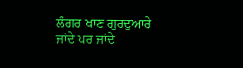ਲੰਗਰ ਖਾਣ ਗੁਰਦੁਆਰੇ ਜਾਂਦੇ ਪਰ ਜਾਂਦੇ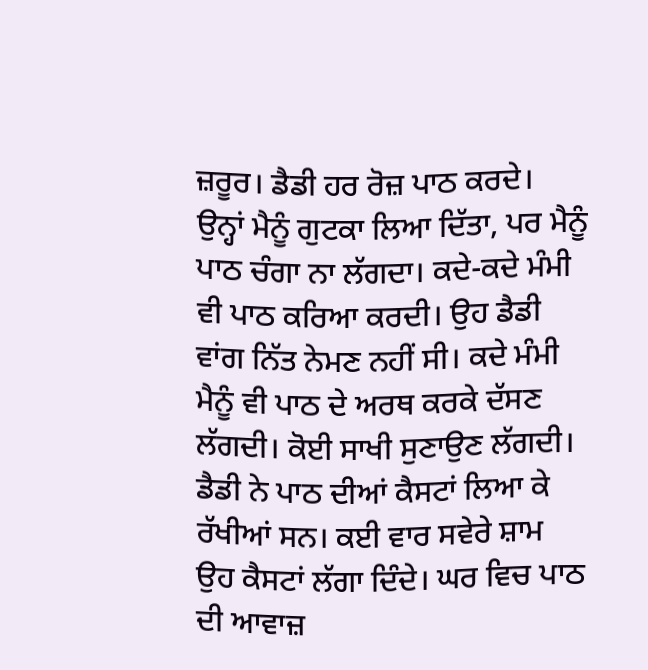ਜ਼ਰੂਰ। ਡੈਡੀ ਹਰ ਰੋਜ਼ ਪਾਠ ਕਰਦੇ। ਉਨ੍ਹਾਂ ਮੈਨੂੰ ਗੁਟਕਾ ਲਿਆ ਦਿੱਤਾ, ਪਰ ਮੈਨੂੰ ਪਾਠ ਚੰਗਾ ਨਾ ਲੱਗਦਾ। ਕਦੇ-ਕਦੇ ਮੰਮੀ ਵੀ ਪਾਠ ਕਰਿਆ ਕਰਦੀ। ਉਹ ਡੈਡੀ ਵਾਂਗ ਨਿੱਤ ਨੇਮਣ ਨਹੀਂ ਸੀ। ਕਦੇ ਮੰਮੀ ਮੈਨੂੰ ਵੀ ਪਾਠ ਦੇ ਅਰਥ ਕਰਕੇ ਦੱਸਣ ਲੱਗਦੀ। ਕੋਈ ਸਾਖੀ ਸੁਣਾਉਣ ਲੱਗਦੀ। ਡੈਡੀ ਨੇ ਪਾਠ ਦੀਆਂ ਕੈਸਟਾਂ ਲਿਆ ਕੇ ਰੱਖੀਆਂ ਸਨ। ਕਈ ਵਾਰ ਸਵੇਰੇ ਸ਼ਾਮ ਉਹ ਕੈਸਟਾਂ ਲੱਗਾ ਦਿੰਦੇ। ਘਰ ਵਿਚ ਪਾਠ ਦੀ ਆਵਾਜ਼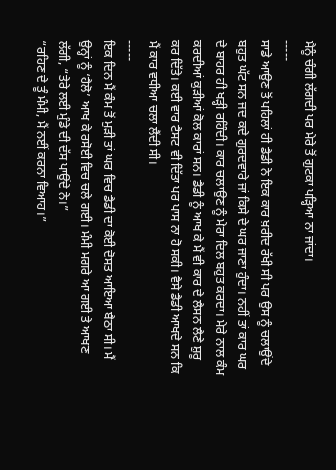ਮੈਨੂੰ ਚੰਗੀ ਲੱਗਦੀ ਪਰ ਮੇਰੇ ਤੋਂ ਗੁਟਕਾ ਪੜ੍ਹਿਆ ਨਾ ਜਾਂਦਾ।
-----
ਸਾਡੇ ਆਉਣ ਤੋਂ ਪਹਿਲਾਂ ਹੀ ਡੈਡੀ ਨੇ ਇਕ ਕਾਰ ਖ਼ਰੀਦ ਰੱਖੀ ਸੀ ਪਰ ਉਸ ਨੂੰ ਚਲਾਉਂਦੇ ਬਹੁਤ ਘੱਟ ਸਨ ਜਦ ਕਦੇ ਗੁਰਦਵਾਰੇ ਜਾਂ ਕਿਸੇ ਦੇ ਘਰ ਜਾਣਾ ਹੁੰਦਾ। ਨਹੀਂ ਤਾਂ ਕਾਰ ਘਰ ਦੇ ਬਾਹਰ ਹੀ ਖੜ੍ਹੀ ਰਹਿੰਦੀ। ਕਾਰ ਚਲਾਉਣ ਨੂੰ ਮੇਰਾ ਦਿਲ ਬਹੁਤ ਕਰਦਾ। ਮੇਰੇ ਨਾਲ ਕੰਮ ਕਰਦੀਆਂ ਕੁੜੀਆਂ ਕੋਲ ਕਾਰਾਂ ਸਨ। ਡੈਡੀ ਨੂੰ ਆਖ ਕੇ ਮੈਂ ਵੀ ਕਾਰ ਦੇ ਲੈਸਨ ਲੈਣੇ ਸ਼ੁਰੂ ਕਰ ਦਿੱਤੇ। ਕਈ ਵਾਰ ਟੈਸਟ ਵੀ ਦਿੱਤਾ ਪਰ ਪਾਸ ਨਾ ਹੋ ਸਕੀ। ਵੈਸੇ ਡੈਡੀ ਆਖਦੇ ਸਨ ਕਿ ਮੈਂ ਕਾਰ ਵਧੀਆ ਚਲਾ ਲੈਂਦੀ ਸੀ।
-----
ਇਕ ਦਿਨ ਮੈਂ ਕੰਮ ਤੋਂ ਮੁੜੀ ਤਾਂ ਘਰ ਵਿਚ ਡੈਡੀ ਦਾ ਕੋਈ ਦੋਸਤ ਆਇਆ ਬੈਠਾ ਸੀ। ਮੈਂ ਉਨ੍ਹਾਂ ਨੂੰ ‘ਹੈਲੋ’ ਆਖ ਕੇ ਰਸੋਈ ਵਿਚ ਚਲੇ ਗਈ। ਮੰਮੀ ਮਗਰੇ ਆ ਗਈ ਤੇ ਆਖਣ ਲੱਗੀ, “ਤੇਰੇ ਲਈ ਮੁੰਡੇ ਦੀ ਦੱਸ ਪਾਉਂਦੇ ਨੇ।”
“ਰਹਿਣ ਦੇ ਤੂੰ ਮੰਮੀ, ਮੈਂ ਨਈਂ ਕਰਨਾ ਵਿਆਹ।”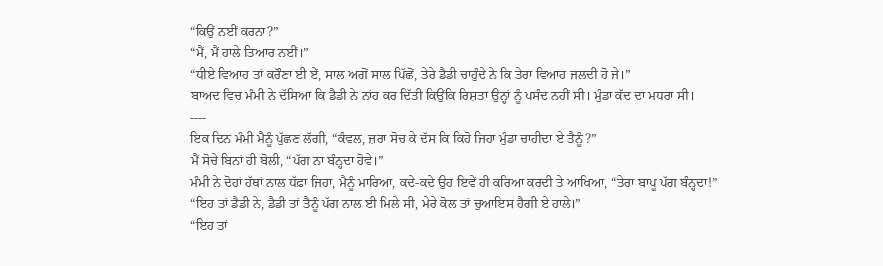“ਕਿਉਂ ਨਈਂ ਕਰਨਾ?”
“ਮੈਂ, ਮੈਂ ਹਾਲੇ ਤਿਆਰ ਨਈਂ।”
“ਧੀਏ ਵਿਆਹ ਤਾਂ ਕਰੌਣਾ ਈ ਏਂ, ਸਾਲ ਅਗੋਂ ਸਾਲ ਪਿੱਛੋਂ, ਤੇਰੇ ਡੈਡੀ ਚਾਹੁੰਦੇ ਨੇ ਕਿ ਤੇਰਾ ਵਿਆਹ ਜਲਦੀ ਹੋ ਜੇ।”
ਬਾਅਦ ਵਿਚ ਮੰਮੀ ਨੇ ਦੱਸਿਆ ਕਿ ਡੈਡੀ ਨੇ ਨਾਂਹ ਕਰ ਦਿੱਤੀ ਕਿਉਂਕਿ ਰਿਸ਼ਤਾ ਉਨ੍ਹਾਂ ਨੂੰ ਪਸੰਦ ਨਹੀਂ ਸੀ। ਮੁੰਡਾ ਕੱਦ ਦਾ ਮਧਰਾ ਸੀ।
----
ਇਕ ਦਿਨ ਮੰਮੀ ਮੈਨੂੰ ਪੁੱਛਣ ਲੱਗੀ, “ਕੰਵਲ, ਜ਼ਰਾ ਸੋਚ ਕੇ ਦੱਸ ਕਿ ਕਿਹੋ ਜਿਹਾ ਮੁੰਡਾ ਚਾਹੀਦਾ ਏ ਤੈਨੂੰ?”
ਮੈਂ ਸੋਚੇ ਬਿਨਾਂ ਹੀ ਬੋਲੀ, “ਪੱਗ ਨਾ ਬੰਨ੍ਹਦਾ ਹੋਵੇ।”
ਮੰਮੀ ਨੇ ਦੋਹਾਂ ਹੱਥਾਂ ਨਾਲ ਧੱਫ਼ਾ ਜਿਹਾ, ਮੈਨੂੰ ਮਾਰਿਆ, ਕਦੇ-ਕਦੇ ਉਹ ਇਵੇਂ ਹੀ ਕਰਿਆ ਕਰਦੀ ਤੇ ਆਖਿਆ, “ਤੇਰਾ ਬਾਪੂ ਪੱਗ ਬੰਨ੍ਹਦਾ!”
“ਇਹ ਤਾਂ ਡੈਡੀ ਨੇ, ਡੈਡੀ ਤਾਂ ਤੈਨੂੰ ਪੱਗ ਨਾਲ ਈ ਮਿਲੇ ਸੀ, ਮੇਰੇ ਕੋਲ ਤਾਂ ਚੁਆਇਸ ਹੈਗੀ ਏ ਹਾਲੇ।”
“ਇਹ ਤਾਂ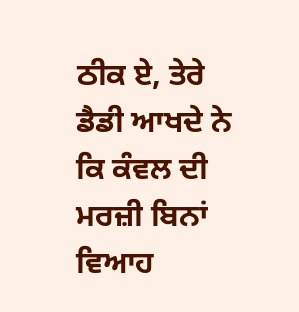ਠੀਕ ਏ, ਤੇਰੇ ਡੈਡੀ ਆਖਦੇ ਨੇ ਕਿ ਕੰਵਲ ਦੀ ਮਰਜ਼ੀ ਬਿਨਾਂ ਵਿਆਹ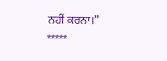ਨਹੀਂ ਕਰਨਾ।”
*****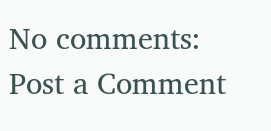No comments:
Post a Comment